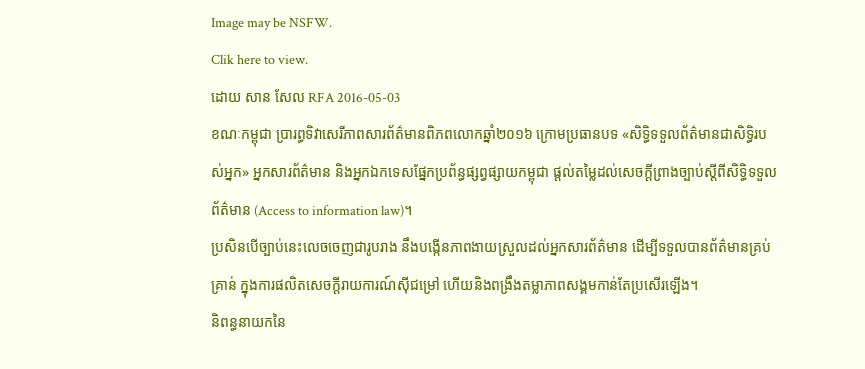Image may be NSFW.
Clik here to view.
ដោយ សាន សែល RFA 2016-05-03
ខណៈកម្ពុជា ប្រារព្ធទិវាសេរីភាពសារព័ត៌មានពិភពលោកឆ្នាំ២០១៦ ក្រោមប្រធានបទ «សិទ្ធិទទួលព័ត៌មានជាសិទ្ធិរបស់អ្នក» អ្នកសារព័ត៌មាន និងអ្នកឯកទេសផ្នែកប្រព័ន្ធផ្សព្វផ្សាយកម្ពុជា ផ្ដល់តម្លៃដល់សេចក្ដីព្រាងច្បាប់ស្ដីពីសិទ្ធិទទួលព័ត៌មាន (Access to information law)។
ប្រសិនបើច្បាប់នេះលេចចេញជារូបរាង នឹងបង្កើនភាពងាយស្រួលដល់អ្នកសារព័ត៌មាន ដើម្បីទទួលបានព័ត៌មានគ្រប់គ្រាន់ ក្នុងការផលិតសេចក្ដីរាយការណ៍ស៊ីជម្រៅ ហើយនិងពង្រឹងតម្លាភាពសង្គមកាន់តែប្រសើរឡើង។
និពន្ធនាយកនៃ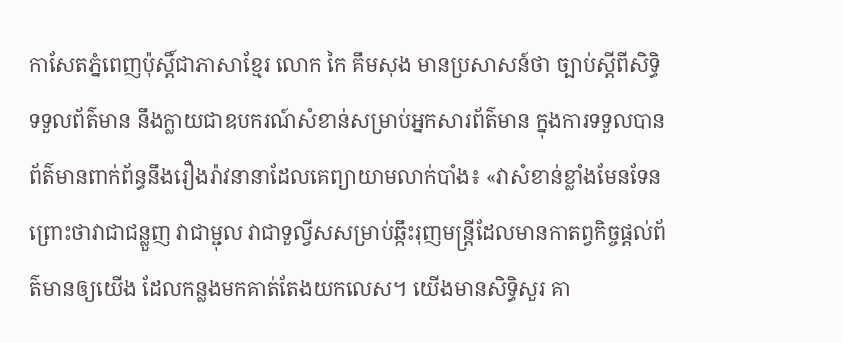កាសែតភ្នំពេញប៉ុស្តិ៍ជាភាសាខ្មែរ លោក កៃ គឹមសុង មានប្រសាសន៍ថា ច្បាប់ស្ដីពីសិទ្ធិទទួលព័ត៌មាន នឹងក្លាយជាឧបករណ៍សំខាន់សម្រាប់អ្នកសារព័ត៌មាន ក្នុងការទទួលបានព័ត៌មានពាក់ព័ន្ធនឹងរឿងរ៉ាវនានាដែលគេព្យាយាមលាក់បាំង៖ «វាសំខាន់ខ្លាំងមែនទែន ព្រោះថាវាជាជន្លួញ វាជាម្ជុល វាជាទួល្វីសសម្រាប់ឆ្កឹះរុញមន្ត្រីដែលមានកាតព្វកិច្ចផ្ដល់ព័ត៌មានឲ្យយើង ដែលកន្លងមកគាត់តែងយកលេស។ យើងមានសិទ្ធិសួរ គា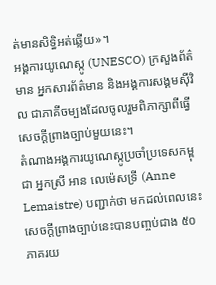ត់មានសិទ្ធិអត់ឆ្លើយ»។
អង្គការយូណេស្កូ (UNESCO) ក្រសួងព័ត៌មាន អ្នកសារព័ត៌មាន និងអង្គការសង្គមស៊ីវិល ជាភាគីចម្បងដែលចូលរួមពិភាក្សាពីធ្វើសេចក្ដីព្រាងច្បាប់មួយនេះ។
តំណាងអង្គការយូណេស្កូប្រចាំប្រទេសកម្ពុជា អ្នកស្រី អាន លេម៉េសទ្រី (Anne Lemaistre) បញ្ជាក់ថា មកដល់ពេលនេះ សេចក្ដីព្រាងច្បាប់នេះបានបញ្ចប់ជាង ៥០ភាគរយ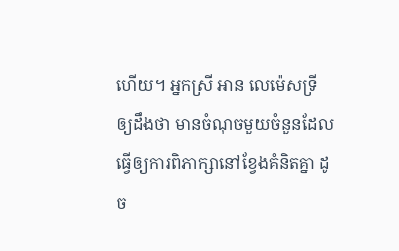ហើយ។ អ្នកស្រី អាន លេម៉េសទ្រី ឲ្យដឹងថា មានចំណុចមួយចំនួនដែលធ្វើឲ្យការពិភាក្សានៅខ្វែងគំនិតគ្នា ដូច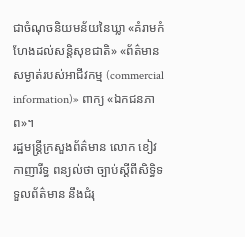ជាចំណុចនិយមន័យនៃឃ្លា «គំរាមកំហែងដល់សន្តិសុខជាតិ» «ព័ត៌មានសម្ងាត់របស់អាជីវកម្ម (commercial information)» ពាក្យ «ឯកជនភាព»។
រដ្ឋមន្ត្រីក្រសួងព័ត៌មាន លោក ខៀវ កាញារីទ្ធ ពន្យល់ថា ច្បាប់ស្ដីពីសិទ្ធិទទួលព័ត៌មាន នឹងជំរុ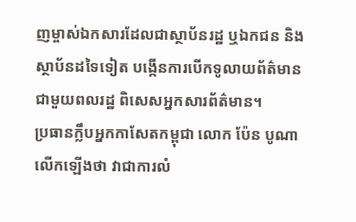ញម្ចាស់ឯកសារដែលជាស្ថាប័នរដ្ឋ ឬឯកជន និងស្ថាប័នដទៃទៀត បង្កើនការបើកទូលាយព័ត៌មានជាមួយពលរដ្ឋ ពិសេសអ្នកសារព័ត៌មាន។
ប្រធានក្លឹបអ្នកកាសែតកម្ពុជា លោក ប៉ែន បូណា លើកឡើងថា វាជាការលំ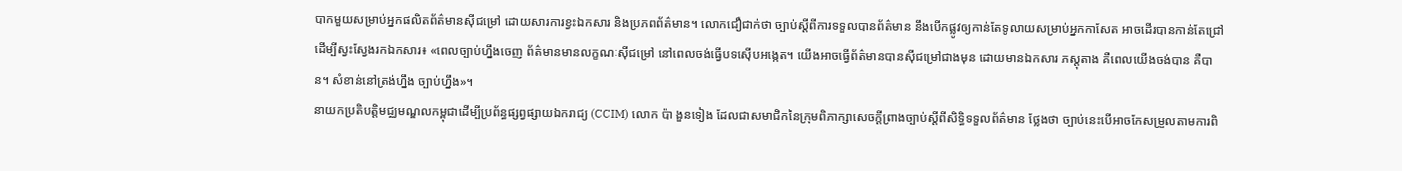បាកមួយសម្រាប់អ្នកផលិតព័ត៌មានស៊ីជម្រៅ ដោយសារការខ្វះឯកសារ និងប្រភពព័ត៌មាន។ លោកជឿជាក់ថា ច្បាប់ស្ដីពីការទទួលបានព័ត៌មាន នឹងបើកផ្លូវឲ្យកាន់តែទូលាយសម្រាប់អ្នកកាសែត អាចដើរបានកាន់តែជ្រៅដើម្បីស្វះស្វែងរកឯកសារ៖ «ពេលច្បាប់ហ្នឹងចេញ ព័ត៌មានមានលក្ខណៈស៊ីជម្រៅ នៅពេលចង់ធ្វើបទស៊ើបអង្កេត។ យើងអាចធ្វើព័ត៌មានបានស៊ីជម្រៅជាងមុន ដោយមានឯកសារ ភស្តុតាង គឺពេលយើងចង់បាន គឺបាន។ សំខាន់នៅត្រង់ហ្នឹង ច្បាប់ហ្នឹង»។
នាយកប្រតិបត្តិមជ្ឈមណ្ឌលកម្ពុជាដើម្បីប្រព័ន្ធផ្សព្វផ្សាយឯករាជ្យ (CCIM) លោក ប៉ា ងួនទៀង ដែលជាសមាជិកនៃក្រុមពិភាក្សាសេចក្ដីព្រាងច្បាប់ស្ដីពីសិទ្ធិទទួលព័ត៌មាន ថ្លែងថា ច្បាប់នេះបើអាចកែសម្រួលតាមការពិ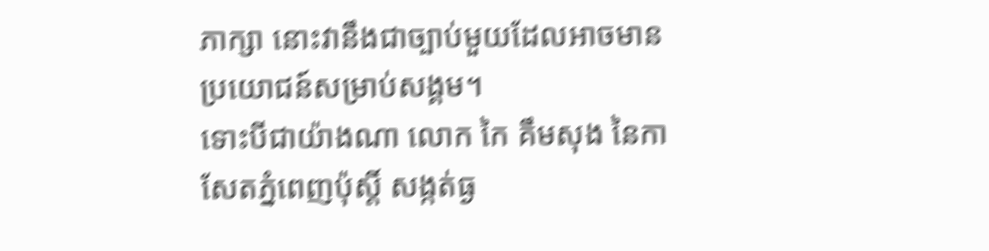ភាក្សា នោះវានឹងជាច្បាប់មួយដែលអាចមានប្រយោជន៍សម្រាប់សង្គម។
ទោះបីជាយ៉ាងណា លោក កៃ គឹមសុង នៃកាសែតភ្នំពេញប៉ុស្តិ៍ សង្កត់ធ្ង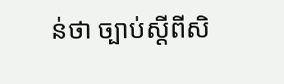ន់ថា ច្បាប់ស្ដីពីសិ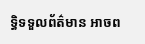ទ្ធិទទួលព័ត៌មាន អាចព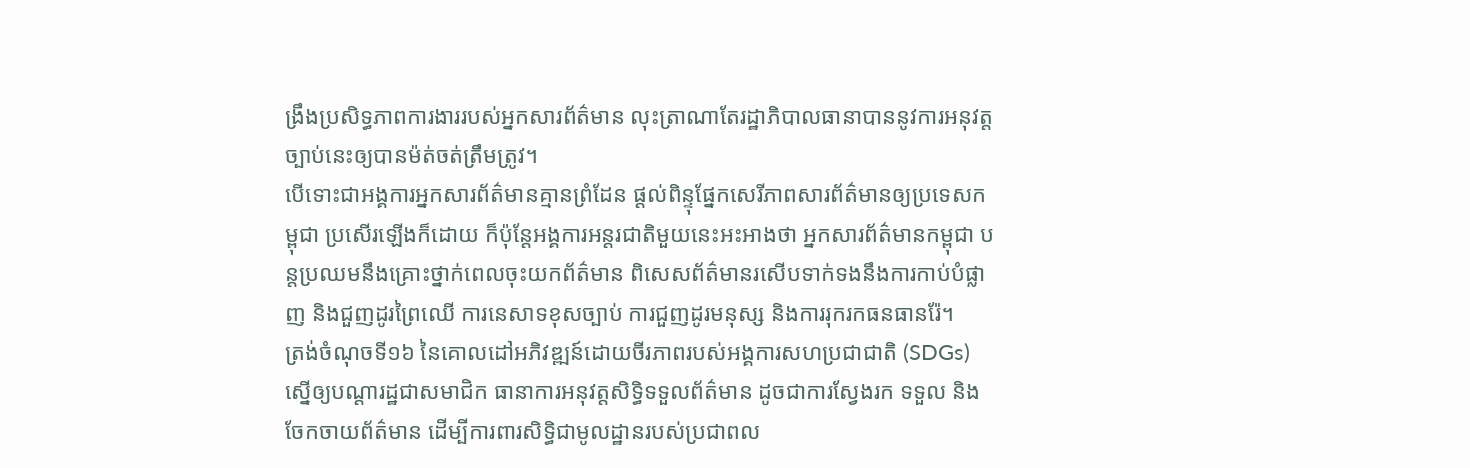ង្រឹងប្រសិទ្ធភាពការងាររបស់អ្នកសារព័ត៌មាន លុះត្រាណាតែរដ្ឋាភិបាលធានាបាននូវការអនុវត្តច្បាប់នេះឲ្យបានម៉ត់ចត់ត្រឹមត្រូវ។
បើទោះជាអង្គការអ្នកសារព័ត៌មានគ្មានព្រំដែន ផ្ដល់ពិន្ទុផ្នែកសេរីភាពសារព័ត៌មានឲ្យប្រទេសកម្ពុជា ប្រសើរឡើងក៏ដោយ ក៏ប៉ុន្តែអង្គការអន្តរជាតិមួយនេះអះអាងថា អ្នកសារព័ត៌មានកម្ពុជា បន្តប្រឈមនឹងគ្រោះថ្នាក់ពេលចុះយកព័ត៌មាន ពិសេសព័ត៌មានរសើបទាក់ទងនឹងការកាប់បំផ្លាញ និងជួញដូរព្រៃឈើ ការនេសាទខុសច្បាប់ ការជួញដូរមនុស្ស និងការរុករកធនធានរ៉ែ។
ត្រង់ចំណុចទី១៦ នៃគោលដៅអភិវឌ្ឍន៍ដោយចីរភាពរបស់អង្គការសហប្រជាជាតិ (SDGs) ស្នើឲ្យបណ្ដារដ្ឋជាសមាជិក ធានាការអនុវត្តសិទ្ធិទទួលព័ត៌មាន ដូចជាការស្វែងរក ទទួល និងចែកចាយព័ត៌មាន ដើម្បីការពារសិទ្ធិជាមូលដ្ឋានរបស់ប្រជាពល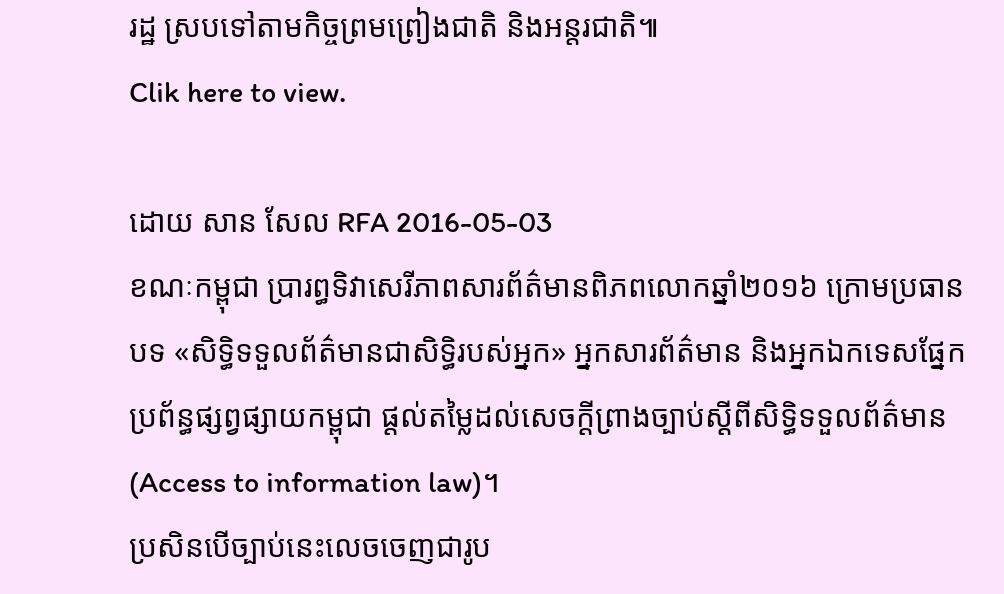រដ្ឋ ស្របទៅតាមកិច្ចព្រមព្រៀងជាតិ និងអន្តរជាតិ៕
Clik here to view.

ដោយ សាន សែល RFA 2016-05-03
ខណៈកម្ពុជា ប្រារព្ធទិវាសេរីភាពសារព័ត៌មានពិភពលោកឆ្នាំ២០១៦ ក្រោមប្រធានបទ «សិទ្ធិទទួលព័ត៌មានជាសិទ្ធិរបស់អ្នក» អ្នកសារព័ត៌មាន និងអ្នកឯកទេសផ្នែកប្រព័ន្ធផ្សព្វផ្សាយកម្ពុជា ផ្ដល់តម្លៃដល់សេចក្ដីព្រាងច្បាប់ស្ដីពីសិទ្ធិទទួលព័ត៌មាន (Access to information law)។
ប្រសិនបើច្បាប់នេះលេចចេញជារូប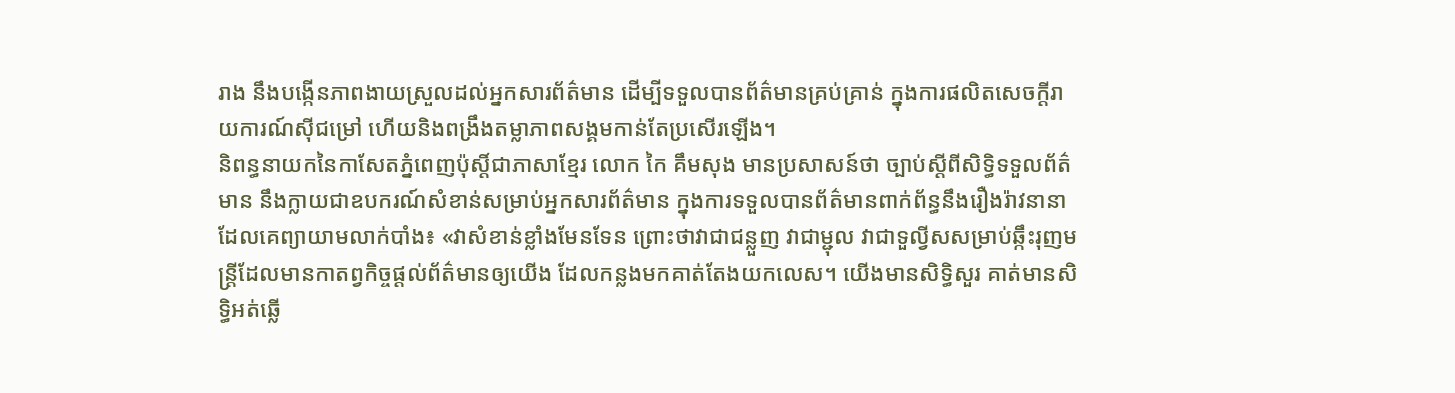រាង នឹងបង្កើនភាពងាយស្រួលដល់អ្នកសារព័ត៌មាន ដើម្បីទទួលបានព័ត៌មានគ្រប់គ្រាន់ ក្នុងការផលិតសេចក្ដីរាយការណ៍ស៊ីជម្រៅ ហើយនិងពង្រឹងតម្លាភាពសង្គមកាន់តែប្រសើរឡើង។
និពន្ធនាយកនៃកាសែតភ្នំពេញប៉ុស្តិ៍ជាភាសាខ្មែរ លោក កៃ គឹមសុង មានប្រសាសន៍ថា ច្បាប់ស្ដីពីសិទ្ធិទទួលព័ត៌មាន នឹងក្លាយជាឧបករណ៍សំខាន់សម្រាប់អ្នកសារព័ត៌មាន ក្នុងការទទួលបានព័ត៌មានពាក់ព័ន្ធនឹងរឿងរ៉ាវនានាដែលគេព្យាយាមលាក់បាំង៖ «វាសំខាន់ខ្លាំងមែនទែន ព្រោះថាវាជាជន្លួញ វាជាម្ជុល វាជាទួល្វីសសម្រាប់ឆ្កឹះរុញមន្ត្រីដែលមានកាតព្វកិច្ចផ្ដល់ព័ត៌មានឲ្យយើង ដែលកន្លងមកគាត់តែងយកលេស។ យើងមានសិទ្ធិសួរ គាត់មានសិទ្ធិអត់ឆ្លើ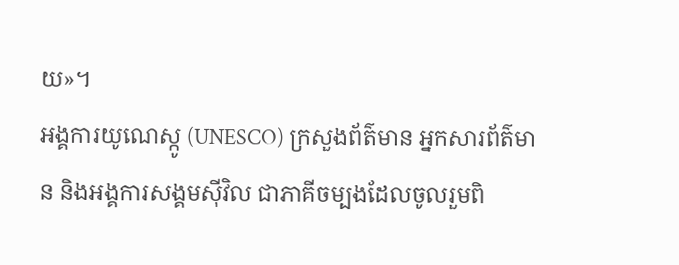យ»។
អង្គការយូណេស្កូ (UNESCO) ក្រសួងព័ត៌មាន អ្នកសារព័ត៌មាន និងអង្គការសង្គមស៊ីវិល ជាភាគីចម្បងដែលចូលរួមពិ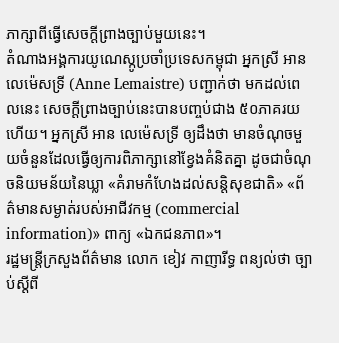ភាក្សាពីធ្វើសេចក្ដីព្រាងច្បាប់មួយនេះ។
តំណាងអង្គការយូណេស្កូប្រចាំប្រទេសកម្ពុជា អ្នកស្រី អាន លេម៉េសទ្រី (Anne Lemaistre) បញ្ជាក់ថា មកដល់ពេលនេះ សេចក្ដីព្រាងច្បាប់នេះបានបញ្ចប់ជាង ៥០ភាគរយហើយ។ អ្នកស្រី អាន លេម៉េសទ្រី ឲ្យដឹងថា មានចំណុចមួយចំនួនដែលធ្វើឲ្យការពិភាក្សានៅខ្វែងគំនិតគ្នា ដូចជាចំណុចនិយមន័យនៃឃ្លា «គំរាមកំហែងដល់សន្តិសុខជាតិ» «ព័ត៌មានសម្ងាត់របស់អាជីវកម្ម (commercial information)» ពាក្យ «ឯកជនភាព»។
រដ្ឋមន្ត្រីក្រសួងព័ត៌មាន លោក ខៀវ កាញារីទ្ធ ពន្យល់ថា ច្បាប់ស្ដីពី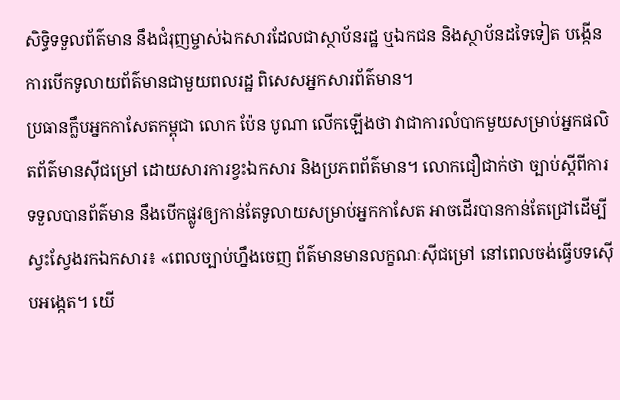សិទ្ធិទទួលព័ត៌មាន នឹងជំរុញម្ចាស់ឯកសារដែលជាស្ថាប័នរដ្ឋ ឬឯកជន និងស្ថាប័នដទៃទៀត បង្កើនការបើកទូលាយព័ត៌មានជាមួយពលរដ្ឋ ពិសេសអ្នកសារព័ត៌មាន។
ប្រធានក្លឹបអ្នកកាសែតកម្ពុជា លោក ប៉ែន បូណា លើកឡើងថា វាជាការលំបាកមួយសម្រាប់អ្នកផលិតព័ត៌មានស៊ីជម្រៅ ដោយសារការខ្វះឯកសារ និងប្រភពព័ត៌មាន។ លោកជឿជាក់ថា ច្បាប់ស្ដីពីការទទួលបានព័ត៌មាន នឹងបើកផ្លូវឲ្យកាន់តែទូលាយសម្រាប់អ្នកកាសែត អាចដើរបានកាន់តែជ្រៅដើម្បីស្វះស្វែងរកឯកសារ៖ «ពេលច្បាប់ហ្នឹងចេញ ព័ត៌មានមានលក្ខណៈស៊ីជម្រៅ នៅពេលចង់ធ្វើបទស៊ើបអង្កេត។ យើ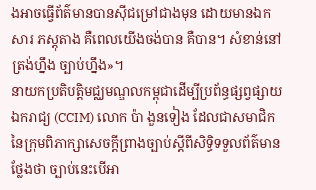ងអាចធ្វើព័ត៌មានបានស៊ីជម្រៅជាងមុន ដោយមានឯកសារ ភស្តុតាង គឺពេលយើងចង់បាន គឺបាន។ សំខាន់នៅត្រង់ហ្នឹង ច្បាប់ហ្នឹង»។
នាយកប្រតិបត្តិមជ្ឈមណ្ឌលកម្ពុជាដើម្បីប្រព័ន្ធផ្សព្វផ្សាយឯករាជ្យ (CCIM) លោក ប៉ា ងួនទៀង ដែលជាសមាជិកនៃក្រុមពិភាក្សាសេចក្ដីព្រាងច្បាប់ស្ដីពីសិទ្ធិទទួលព័ត៌មាន ថ្លែងថា ច្បាប់នេះបើអា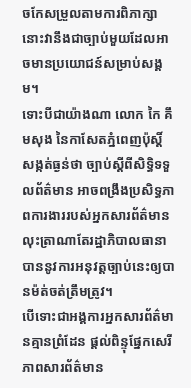ចកែសម្រួលតាមការពិភាក្សា នោះវានឹងជាច្បាប់មួយដែលអាចមានប្រយោជន៍សម្រាប់សង្គម។
ទោះបីជាយ៉ាងណា លោក កៃ គឹមសុង នៃកាសែតភ្នំពេញប៉ុស្តិ៍ សង្កត់ធ្ងន់ថា ច្បាប់ស្ដីពីសិទ្ធិទទួលព័ត៌មាន អាចពង្រឹងប្រសិទ្ធភាពការងាររបស់អ្នកសារព័ត៌មាន លុះត្រាណាតែរដ្ឋាភិបាលធានាបាននូវការអនុវត្តច្បាប់នេះឲ្យបានម៉ត់ចត់ត្រឹមត្រូវ។
បើទោះជាអង្គការអ្នកសារព័ត៌មានគ្មានព្រំដែន ផ្ដល់ពិន្ទុផ្នែកសេរីភាពសារព័ត៌មាន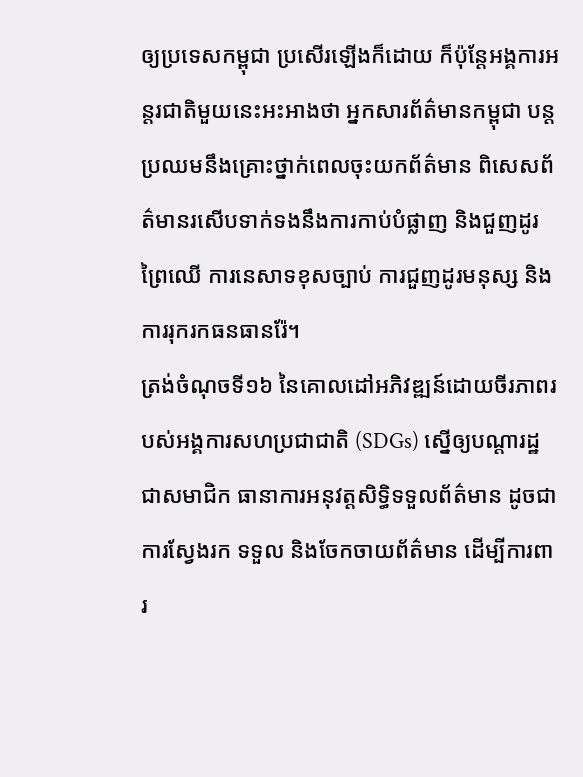ឲ្យប្រទេសកម្ពុជា ប្រសើរឡើងក៏ដោយ ក៏ប៉ុន្តែអង្គការអន្តរជាតិមួយនេះអះអាងថា អ្នកសារព័ត៌មានកម្ពុជា បន្តប្រឈមនឹងគ្រោះថ្នាក់ពេលចុះយកព័ត៌មាន ពិសេសព័ត៌មានរសើបទាក់ទងនឹងការកាប់បំផ្លាញ និងជួញដូរព្រៃឈើ ការនេសាទខុសច្បាប់ ការជួញដូរមនុស្ស និងការរុករកធនធានរ៉ែ។
ត្រង់ចំណុចទី១៦ នៃគោលដៅអភិវឌ្ឍន៍ដោយចីរភាពរបស់អង្គការសហប្រជាជាតិ (SDGs) ស្នើឲ្យបណ្ដារដ្ឋជាសមាជិក ធានាការអនុវត្តសិទ្ធិទទួលព័ត៌មាន ដូចជាការស្វែងរក ទទួល និងចែកចាយព័ត៌មាន ដើម្បីការពារ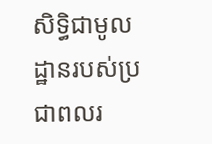សិទ្ធិជាមូលដ្ឋានរបស់ប្រជាពលរ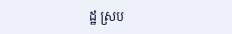ដ្ឋ ស្រប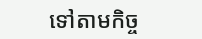ទៅតាមកិច្ច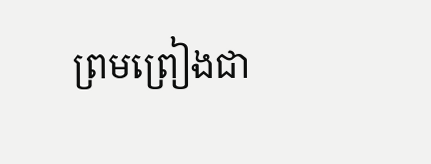ព្រមព្រៀងជា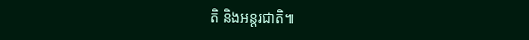តិ និងអន្តរជាតិ៕